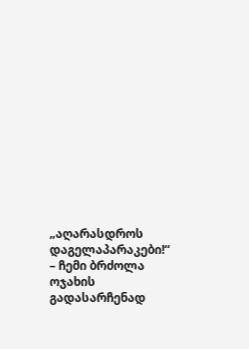„აღარასდროს დაგელაპარაკები!“ – ჩემი ბრძოლა ოჯახის გადასარჩენად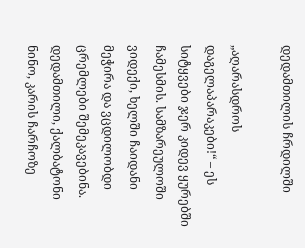დედამთილის ჩრდილში

„აღარასდროს დაგელაპარაკები!“ – ეს სიტყვები ჯერ კიდევ ყურებში ჩამესმის. სამზარეულოში ვიდექი, ხელში ჩაიდანი მეჭირა და ვცდილობდი ცრემლები შემეკავებინა. დედამთილი, ქალბატონი ნინო, კარის ჩარჩოზე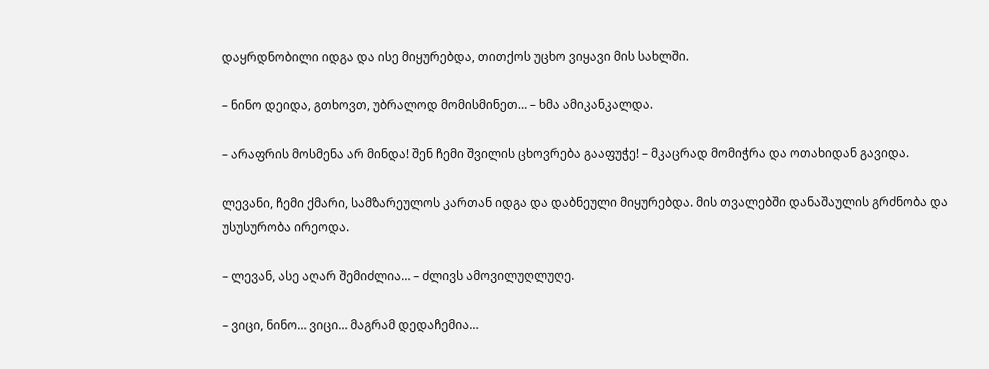დაყრდნობილი იდგა და ისე მიყურებდა, თითქოს უცხო ვიყავი მის სახლში.

– ნინო დეიდა, გთხოვთ, უბრალოდ მომისმინეთ… – ხმა ამიკანკალდა.

– არაფრის მოსმენა არ მინდა! შენ ჩემი შვილის ცხოვრება გააფუჭე! – მკაცრად მომიჭრა და ოთახიდან გავიდა.

ლევანი, ჩემი ქმარი, სამზარეულოს კართან იდგა და დაბნეული მიყურებდა. მის თვალებში დანაშაულის გრძნობა და უსუსურობა ირეოდა.

– ლევან, ასე აღარ შემიძლია… – ძლივს ამოვილუღლუღე.

– ვიცი, ნინო… ვიცი… მაგრამ დედაჩემია…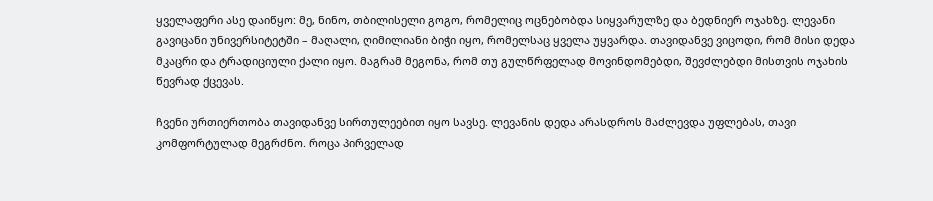ყველაფერი ასე დაიწყო: მე, ნინო, თბილისელი გოგო, რომელიც ოცნებობდა სიყვარულზე და ბედნიერ ოჯახზე. ლევანი გავიცანი უნივერსიტეტში – მაღალი, ღიმილიანი ბიჭი იყო, რომელსაც ყველა უყვარდა. თავიდანვე ვიცოდი, რომ მისი დედა მკაცრი და ტრადიციული ქალი იყო. მაგრამ მეგონა, რომ თუ გულწრფელად მოვინდომებდი, შევძლებდი მისთვის ოჯახის წევრად ქცევას.

ჩვენი ურთიერთობა თავიდანვე სირთულეებით იყო სავსე. ლევანის დედა არასდროს მაძლევდა უფლებას, თავი კომფორტულად მეგრძნო. როცა პირველად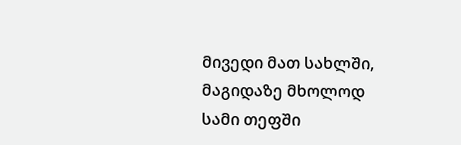მივედი მათ სახლში, მაგიდაზე მხოლოდ სამი თეფში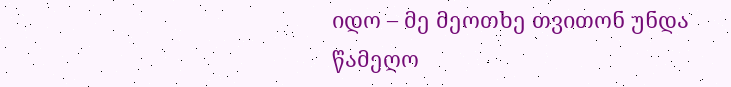იდო – მე მეოთხე თვითონ უნდა წამეღო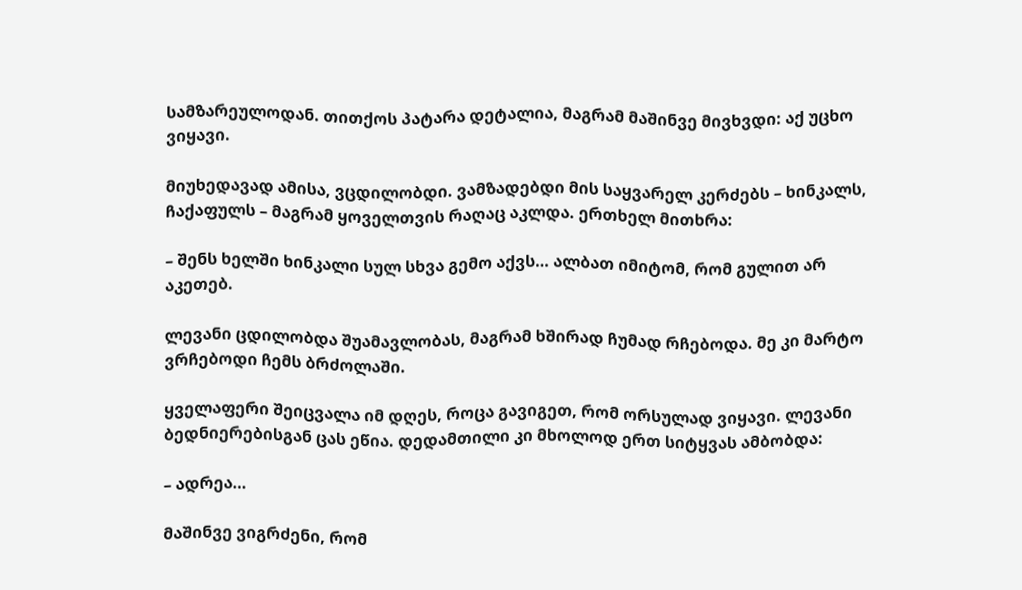სამზარეულოდან. თითქოს პატარა დეტალია, მაგრამ მაშინვე მივხვდი: აქ უცხო ვიყავი.

მიუხედავად ამისა, ვცდილობდი. ვამზადებდი მის საყვარელ კერძებს – ხინკალს, ჩაქაფულს – მაგრამ ყოველთვის რაღაც აკლდა. ერთხელ მითხრა:

– შენს ხელში ხინკალი სულ სხვა გემო აქვს… ალბათ იმიტომ, რომ გულით არ აკეთებ.

ლევანი ცდილობდა შუამავლობას, მაგრამ ხშირად ჩუმად რჩებოდა. მე კი მარტო ვრჩებოდი ჩემს ბრძოლაში.

ყველაფერი შეიცვალა იმ დღეს, როცა გავიგეთ, რომ ორსულად ვიყავი. ლევანი ბედნიერებისგან ცას ეწია. დედამთილი კი მხოლოდ ერთ სიტყვას ამბობდა:

– ადრეა…

მაშინვე ვიგრძენი, რომ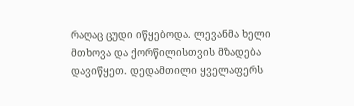რაღაც ცუდი იწყებოდა. ლევანმა ხელი მთხოვა და ქორწილისთვის მზადება დავიწყეთ. დედამთილი ყველაფერს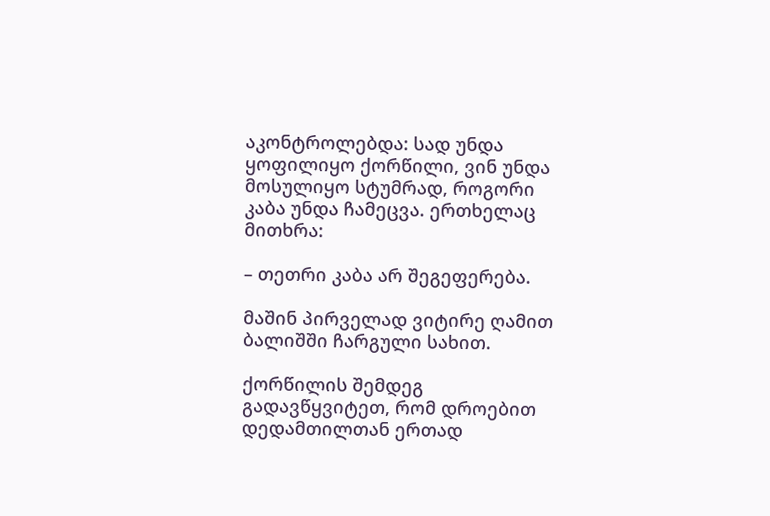აკონტროლებდა: სად უნდა ყოფილიყო ქორწილი, ვინ უნდა მოსულიყო სტუმრად, როგორი კაბა უნდა ჩამეცვა. ერთხელაც მითხრა:

– თეთრი კაბა არ შეგეფერება.

მაშინ პირველად ვიტირე ღამით ბალიშში ჩარგული სახით.

ქორწილის შემდეგ გადავწყვიტეთ, რომ დროებით დედამთილთან ერთად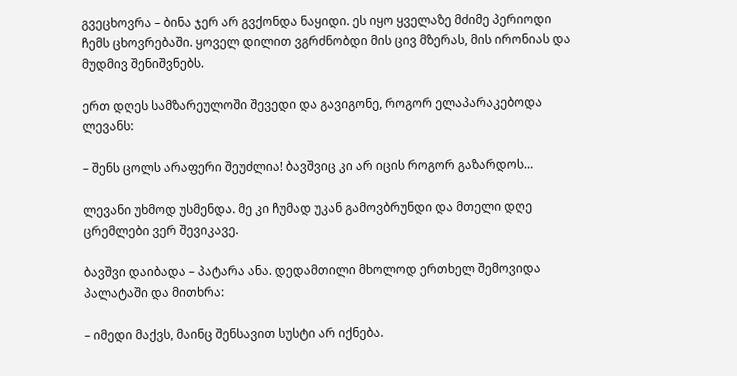გვეცხოვრა – ბინა ჯერ არ გვქონდა ნაყიდი. ეს იყო ყველაზე მძიმე პერიოდი ჩემს ცხოვრებაში. ყოველ დილით ვგრძნობდი მის ცივ მზერას, მის ირონიას და მუდმივ შენიშვნებს.

ერთ დღეს სამზარეულოში შევედი და გავიგონე, როგორ ელაპარაკებოდა ლევანს:

– შენს ცოლს არაფერი შეუძლია! ბავშვიც კი არ იცის როგორ გაზარდოს…

ლევანი უხმოდ უსმენდა. მე კი ჩუმად უკან გამოვბრუნდი და მთელი დღე ცრემლები ვერ შევიკავე.

ბავშვი დაიბადა – პატარა ანა. დედამთილი მხოლოდ ერთხელ შემოვიდა პალატაში და მითხრა:

– იმედი მაქვს, მაინც შენსავით სუსტი არ იქნება.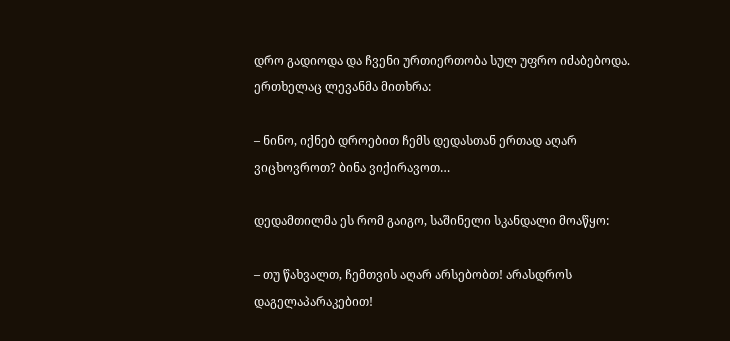დრო გადიოდა და ჩვენი ურთიერთობა სულ უფრო იძაბებოდა. ერთხელაც ლევანმა მითხრა:

– ნინო, იქნებ დროებით ჩემს დედასთან ერთად აღარ ვიცხოვროთ? ბინა ვიქირავოთ…

დედამთილმა ეს რომ გაიგო, საშინელი სკანდალი მოაწყო:

– თუ წახვალთ, ჩემთვის აღარ არსებობთ! არასდროს დაგელაპარაკებით!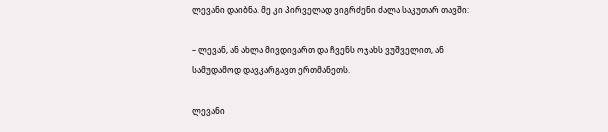ლევანი დაიბნა. მე კი პირველად ვიგრძენი ძალა საკუთარ თავში:

– ლევან, ან ახლა მივდივართ და ჩვენს ოჯახს ვუშველით, ან სამუდამოდ დავკარგავთ ერთმანეთს.

ლევანი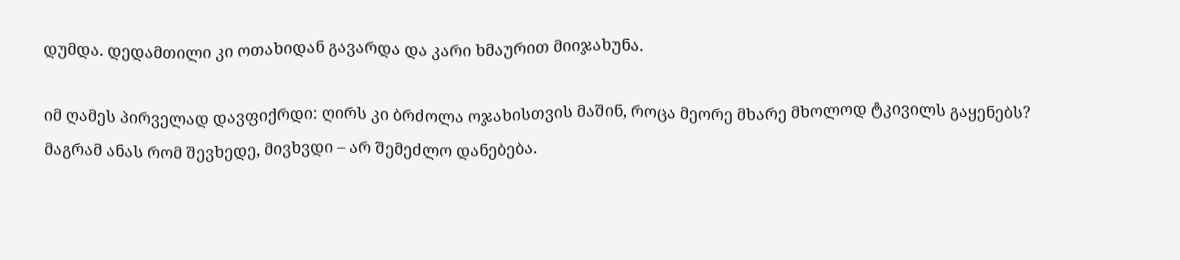დუმდა. დედამთილი კი ოთახიდან გავარდა და კარი ხმაურით მიიჯახუნა.

იმ ღამეს პირველად დავფიქრდი: ღირს კი ბრძოლა ოჯახისთვის მაშინ, როცა მეორე მხარე მხოლოდ ტკივილს გაყენებს? მაგრამ ანას რომ შევხედე, მივხვდი – არ შემეძლო დანებება.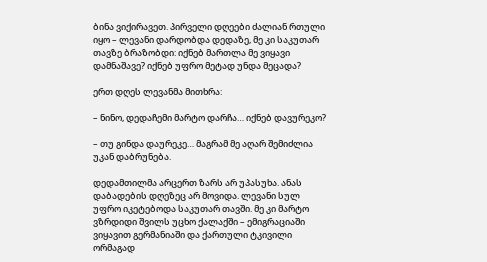ბინა ვიქირავეთ. პირველი დღეები ძალიან რთული იყო – ლევანი დარდობდა დედაზე, მე კი საკუთარ თავზე ბრაზობდი: იქნებ მართლა მე ვიყავი დამნაშავე? იქნებ უფრო მეტად უნდა მეცადა?

ერთ დღეს ლევანმა მითხრა:

– ნინო, დედაჩემი მარტო დარჩა… იქნებ დავურეკო?

– თუ გინდა დაურეკე… მაგრამ მე აღარ შემიძლია უკან დაბრუნება.

დედამთილმა არცერთ ზარს არ უპასუხა. ანას დაბადების დღეზეც არ მოვიდა. ლევანი სულ უფრო იკეტებოდა საკუთარ თავში. მე კი მარტო ვზრდიდი შვილს უცხო ქალაქში – ემიგრაციაში ვიყავით გერმანიაში და ქართული ტკივილი ორმაგად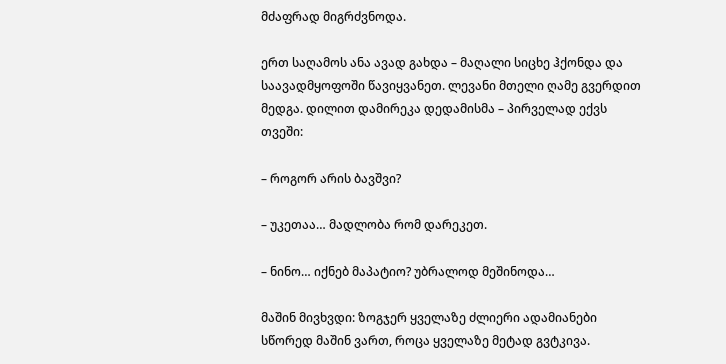მძაფრად მიგრძვნოდა.

ერთ საღამოს ანა ავად გახდა – მაღალი სიცხე ჰქონდა და საავადმყოფოში წავიყვანეთ. ლევანი მთელი ღამე გვერდით მედგა. დილით დამირეკა დედამისმა – პირველად ექვს თვეში:

– როგორ არის ბავშვი?

– უკეთაა… მადლობა რომ დარეკეთ.

– ნინო… იქნებ მაპატიო? უბრალოდ მეშინოდა…

მაშინ მივხვდი: ზოგჯერ ყველაზე ძლიერი ადამიანები სწორედ მაშინ ვართ, როცა ყველაზე მეტად გვტკივა.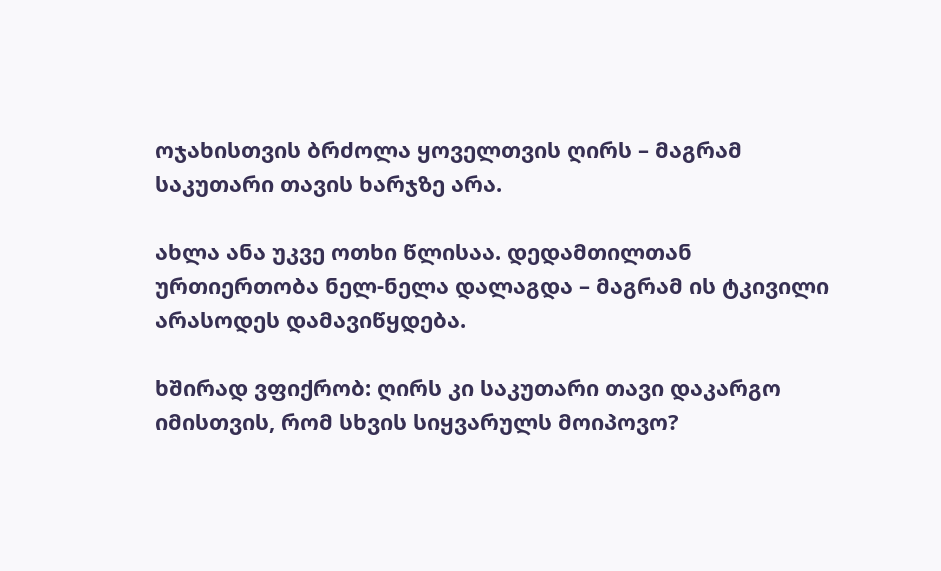ოჯახისთვის ბრძოლა ყოველთვის ღირს – მაგრამ საკუთარი თავის ხარჯზე არა.

ახლა ანა უკვე ოთხი წლისაა. დედამთილთან ურთიერთობა ნელ-ნელა დალაგდა – მაგრამ ის ტკივილი არასოდეს დამავიწყდება.

ხშირად ვფიქრობ: ღირს კი საკუთარი თავი დაკარგო იმისთვის, რომ სხვის სიყვარულს მოიპოვო?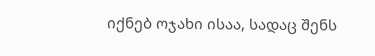იქნებ ოჯახი ისაა, სადაც შენს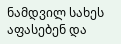ნამდვილ სახეს აფასებენ და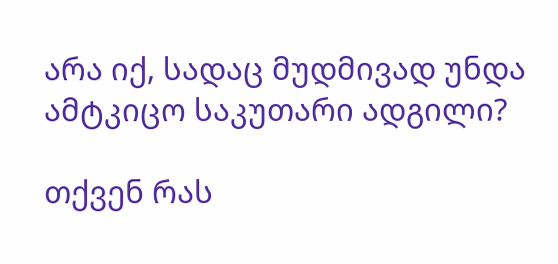არა იქ, სადაც მუდმივად უნდა ამტკიცო საკუთარი ადგილი?

თქვენ რას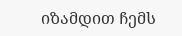იზამდით ჩემს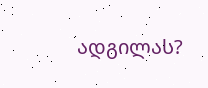ადგილას?